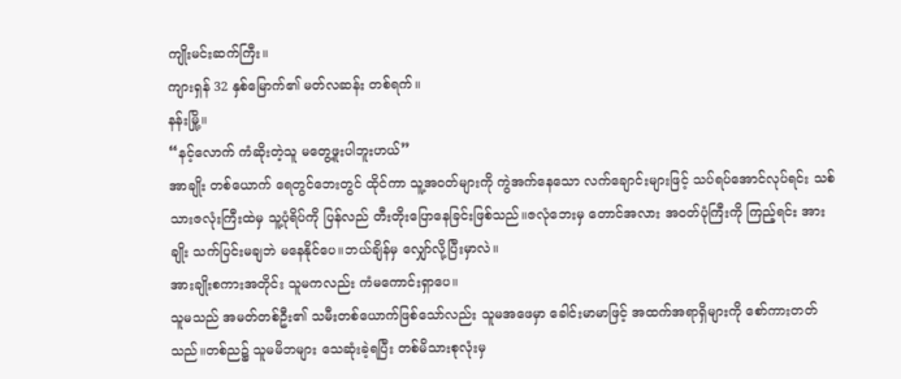ကျိုးမင်းဆက်ကြီး။
ကျားရှန် 32 နှစ်မြောက်၏ မတ်လဆန်း တစ်ရက်။
နန်းမြို့။
“နင့်လောက် ကံဆိုးတဲ့သူ မတွေ့ဖူးပါဘူးဟယ်”
အာချိုး တစ်ယောက် ရေတွင်ဘေးတွင် ထိုင်ကာ သူ့အဝတ်များကို ကွဲအက်နေသော လက်ချောင်းများဖြင့် သပ်ရပ်အောင်လုပ်ရင်း သစ်သားဇလုံးကြီးထဲမှ သူ့ပုံရိပ်ကို ပြန်လည် တီးတိုးပြောနေခြင်းဖြစ်သည်။ဇလုံဘေးမှ တောင်အလား အဝတ်ပုံကြီးကို ကြည့်ရင်း အားချိုး သက်ပြင်းမချဘဲ မနေနိုင်ပေ။ဘယ်ချိန်မှ လျှော်လို့ပြီးမှာလဲ။
အားချိုးစကားအတိုင်း သူမကလည်း ကံမကောင်းရှာပေ။
သူမသည် အမတ်တစ်ဦး၏ သမီးတစ်ယောက်ဖြစ်သော်လည်း သူမအဖေမှာ ခေါင်းမာမာဖြင့် အထက်အရာရှိများကို စော်ကားတတ်သည်။တစ်ည၌ သူမမိဘများ သေဆုံးခဲ့ရပြီး တစ်မိသားစုလုံးမှ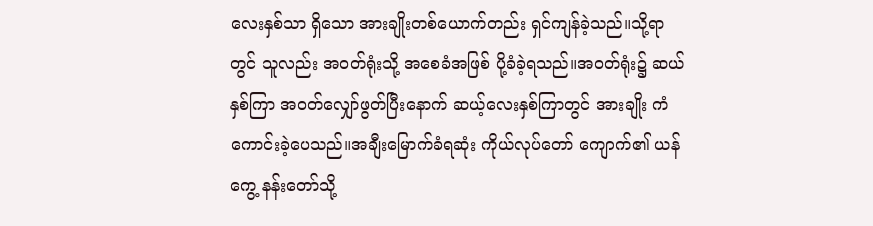လေးနှစ်သာ ရှိသော အားချိုးတစ်ယောက်တည်း ရှင်ကျန်ခဲ့သည်။သို့ရာတွင် သူလည်း အဝတ်ရုံးသို့ အစေခံအဖြစ် ပို့ခံခဲ့ရသည်။အဝတ်ရုံး၌ ဆယ်နှစ်ကြာ အဝတ်လျှော်ဖွတ်ပြီးနောက် ဆယ့်လေးနှစ်ကြာတွင် အားချိုး ကံကောင်းခဲ့ပေသည်။အချီးမြောက်ခံရဆုံး ကိုယ်လုပ်တော် ကျောက်၏ ယန်ကွေ့ နန်းတော်သို့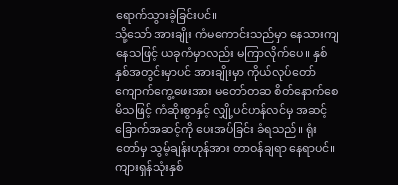ရောက်သွားခဲ့ခြင်းပင်။
သို့သော် အားချိုး ကံမကောင်းသည်မှာ နေသားကျနေသဖြင့် ယခုကံမှာလည်း မကြာလိုက်ပေ။ နှစ်နှစ်အတွင်းမှာပင် အားချိုးမှာ ကိုယ်လုပ်တော် ကျောက်ကွေ့ဖေးအား မတော်တဆ စိတ်နောက်စေမိသဖြင့် ကံဆိုးစွာနှင့် လျှို့ပင်ဟန်လင်မှ အဆင့်ခြောက်အဆင့်ကို ပေးအပ်ခြင်း ခံရသည်။ ရုံးတော်မှ သွမ့်ချန်းဟုန်အား တာဝန်ချရာ နေရာပင်။
ကျားရှန်သုံးနှစ်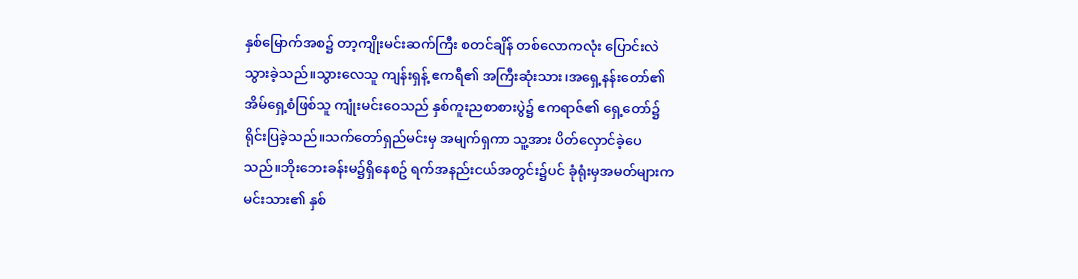နှစ်မြောက်အစ၌ တာ့ကျိုးမင်းဆက်ကြီး စတင်ချိန် တစ်လောကလုံး ပြောင်းလဲသွားခဲ့သည်။သွားလေသူ ကျန်းရှန့် ဧကရီ၏ အကြီးဆုံးသား၊အရှေ့နန်းတော်၏ အိမ်ရှေ့စံဖြစ်သူ ကျုံးမင်းဝေသည် နှစ်ကူးညစာစားပွဲ၌ ဧကရာဇ်၏ ရှေ့တော်၌ ရိုင်းပြခဲ့သည်။သက်တော်ရှည်မင်းမှ အမျက်ရှကာ သူ့အား ပိတ်လှောင်ခဲ့ပေသည်။ဘိုးဘေးခန်းမ၌ရှိနေစဥ် ရက်အနည်းငယ်အတွင်း၌ပင် ခုံရုံးမှအမတ်များက မင်းသား၏ နှစ်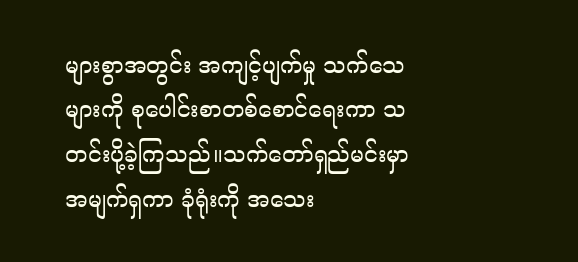များစွာအတွင်း အကျင့်ပျက်မှု သက်သေများကို စုပေါင်းစာတစ်စောင်ရေးကာ သတင်းပို့ခဲ့ကြသည်။သက်တော်ရှည်မင်းမှာ အမျက်ရှကာ ခုံရုံးကို အသေး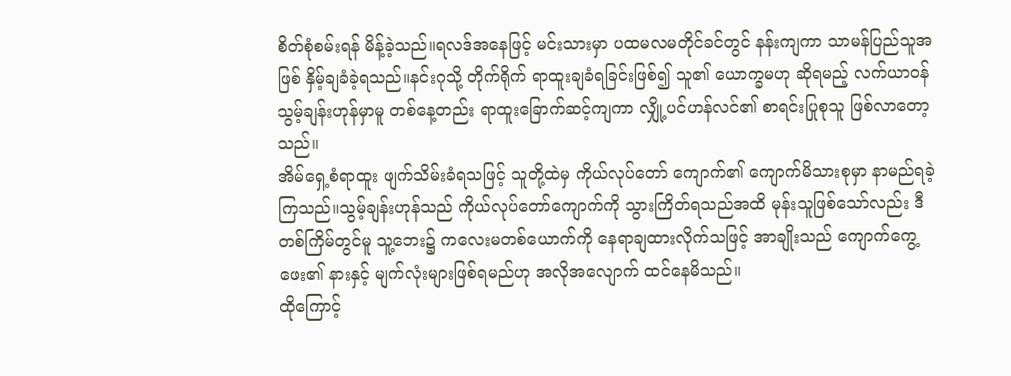စိတ်စုံစမ်းရန် မိန့်ခဲ့သည်။ရလဒ်အနေဖြင့် မင်းသားမှာ ပထမလမတိုင်ခင်တွင် နန်းကျကာ သာမန်ပြည်သူအဖြစ် နှိမ့်ချခံခဲ့ရသည်။နင်းဂုသို့ တိုက်ရိုက် ရာထူးချခံရခြင်းဖြစ်၍ သူ၏ ယောက္ခမဟု ဆိုရမည့် လက်ယာဝန် သွမ့်ချန်းဟုန်မှာမူ တစ်နေ့တည်း ရာထူးခြောက်ဆင့်ကျကာ လျှို့ပင်ဟန်လင်၏ စာရင်းပြုစုသူ ဖြစ်လာတော့သည်။
အိမ်ရှေ့စံရာထူး ဖျက်သိမ်းခံရသဖြင့် သူတို့ထဲမှ ကိုယ်လုပ်တော် ကျောက်၏ ကျောက်မိသားစုမှာ နာမည်ရခဲ့ကြသည်။သွမ့်ချန်းဟုန်သည် ကိုယ်လုပ်တော်ကျောက်ကို သွားကြိတ်ရသည်အထိ မုန်းသူဖြစ်သော်လည်း ဒီတစ်ကြိမ်တွင်မူ သူ့ဘေး၌ ကလေးမတစ်ယောက်ကို နေရာချထားလိုက်သဖြင့် အာချိုးသည် ကျောက်ကွေ့ဖေး၏ နားနှင့် မျက်လုံးများဖြစ်ရမည်ဟု အလိုအလျောက် ထင်နေမိသည်။
ထိုကြောင့်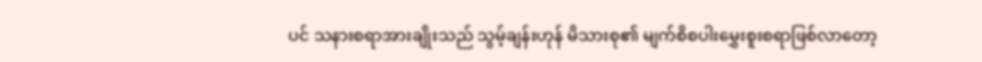ပင် သနားစရာအားချိုးသည် သွမ့်ချန်းဟုန် မိသားစု၏ မျက်စိစပါးမွှေးစူးစရာဖြစ်လာတော့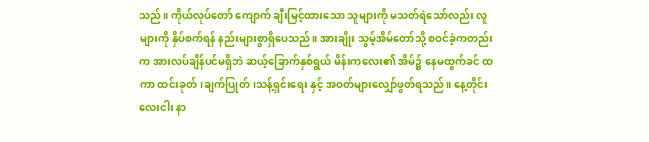သည်။ ကိုယ်လုပ်တော် ကျောက် ချီးမြင့်ထားသော သူများကို မသတ်ရဲသော်လည်း လူများကို နှိပ်စက်ရန် နည်းများစွာရှိပေသည်။ အားချိုး သွမ့်အိမ်တော်သို့ စဝင်ခဲ့ကတည်းက အားလပ်ချိန်ပင်မရှိဘဲ ဆယ့်ခြောက်နှစ်ရွယ် မိန်းကလေး၏ အိမ်၌ နေမထွက်ခင် ထကာ ထင်းခုတ်၊ချက်ပြုတ်၊သန့်ရှင်းရေး နှင့် အဝတ်များလျှော်ဖွတ်ရသည်။ နေ့တိုင်း လေးငါး နာ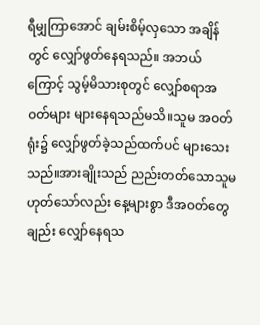ရီမျှကြာအောင် ချမ်းစိမ့်လှသော အချိန်တွင် လျှော်ဖွတ်နေရသည်။ အဘယ်ကြောင့် သွမ့်မိသားစုတွင် လျှော်စရာအဝတ်များ များနေရသည်မသိ။သူမ အဝတ်ရုံး၌ လျှော်ဖွတ်ခဲ့သည်ထက်ပင် များသေးသည်။အားချိုးသည် ညည်းတတ်သောသူမဟုတ်သော်လည်း နေ့များစွာ ဒီအဝတ်တွေချည်း လျှော်နေရသ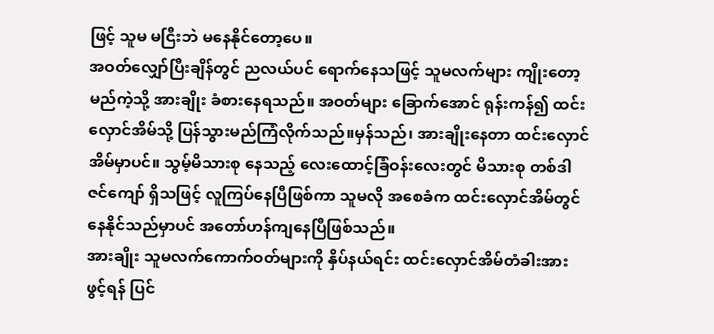ဖြင့် သူမ မငြီးဘဲ မနေနိုင်တော့ပေ။
အဝတ်လျှော်ပြီးချိန်တွင် ညလယ်ပင် ရောက်နေသဖြင့် သူမလက်များ ကျိုးတော့မည်ကဲ့သို့ အားချိုး ခံစားနေရသည်။ အဝတ်များ ခြောက်အောင် ရုန်းကန်၍ ထင်းလှောင်အိမ်သို့ ပြန်သွားမည်ကြံလိုက်သည်။မှန်သည်၊ အားချိုးနေတာ ထင်းလှောင်အိမ်မှာပင်။ သွမ့်မိသားစု နေသည့် လေးထောင့်ခြံဝန်းလေးတွင် မိသားစု တစ်ဒါဇင်ကျော် ရှိသဖြင့် လူကြပ်နေပြီဖြစ်ကာ သူမလို အစေခံက ထင်းလှောင်အိမ်တွင် နေနိုင်သည်မှာပင် အတော်ဟန်ကျနေပြီဖြစ်သည်။
အားချိုး သူမလက်ကောက်ဝတ်များကို နှိပ်နယ်ရင်း ထင်းလှောင်အိမ်တံခါးအား ဖွင့်ရန် ပြင်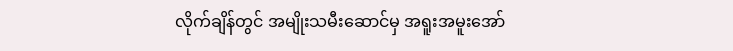လိုက်ချိန်တွင် အမျိုးသမီးဆောင်မှ အရူးအမူးအော်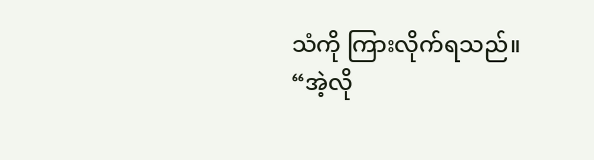သံကို ကြားလိုက်ရသည်။
“အဲ့လို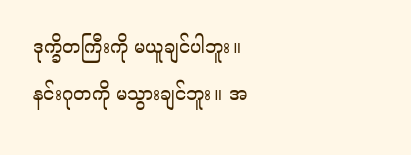ဒုက္ခိတကြီးကို မယူချင်ပါဘူး။ နင်းဂုတကို မသွားချင်ဘူး။ အ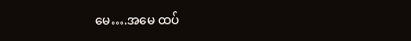မေ….အမေ ထပ်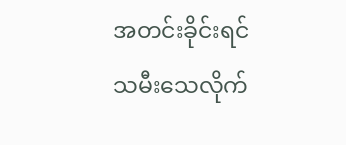အတင်းခိုင်းရင် သမီးသေလိုက်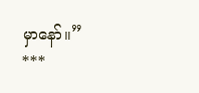မှာနော်။”
***